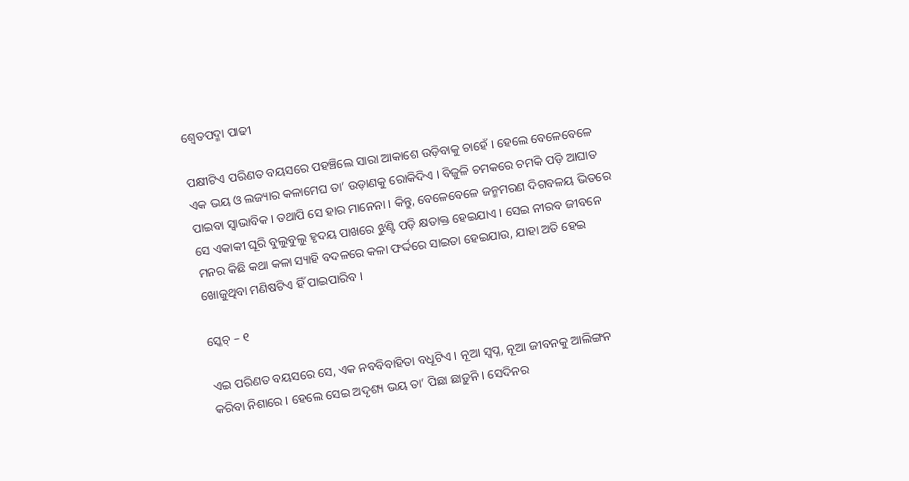ଶ୍ଵେତପଦ୍ମା ପାଢୀ

ପକ୍ଷୀଟିଏ ପରିଣତ ବୟସରେ ପହଞ୍ଚିଲେ ସାରା ଆକାଶେ ଉଡ଼ିବାକୁ ଚାହେଁ । ହେଲେ ବେଳେବେଳେ ଏକ ଭୟ ଓ ଲଜ୍ୟାର କଳାମେଘ ତା’ ଉଡ଼ାଣକୁ ରୋକିଦିଏ । ବିଜୁଳି ଚମକରେ ଚମକି ପଡ଼ି ଆଘାତ ପାଇବା ସ୍ଵାଭାବିକ । ତଥାପି ସେ ହାର ମାନେନା । କିନ୍ତୁ, ବେଳେବେଳେ ଜନ୍ମମରଣ ଦିଗବଳୟ ଭିତରେ ସେ ଏକାକୀ ଘୂରି ବୁଲୁବୁଲୁ ହୃଦୟ ପାଖରେ ଝୁଣ୍ଟି ପଡ଼ି କ୍ଷତାକ୍ତ ହେଇଯାଏ । ସେଇ ନୀରବ ଜୀବନେ ମନର କିଛି କଥା କଳା ସ୍ୟାହି ବଦଳରେ କଳା ଫର୍ଦ୍ଦରେ ସାଇତା ହେଇଯାଉ, ଯାହା ଅତି ହେଇ ଖୋଜୁଥିବା ମଣିଷଟିଏ ହିଁ ପାଇପାରିବ ।

ସ୍କେଚ୍ – ୧

ଏଇ ପରିଣତ ବୟସରେ ସେ, ଏକ ନବବିବାହିତା ବଧୂଟିଏ । ନୂଆ ସ୍ଵପ୍ନ, ନୂଆ ଜୀବନକୁ ଆଲିଙ୍ଗନ କରିବା ନିଶାରେ । ହେଲେ ସେଇ ଅଦୃଶ୍ୟ ଭୟ ତା’ ପିଛା ଛାଡ଼ୁନି । ସେଦିନର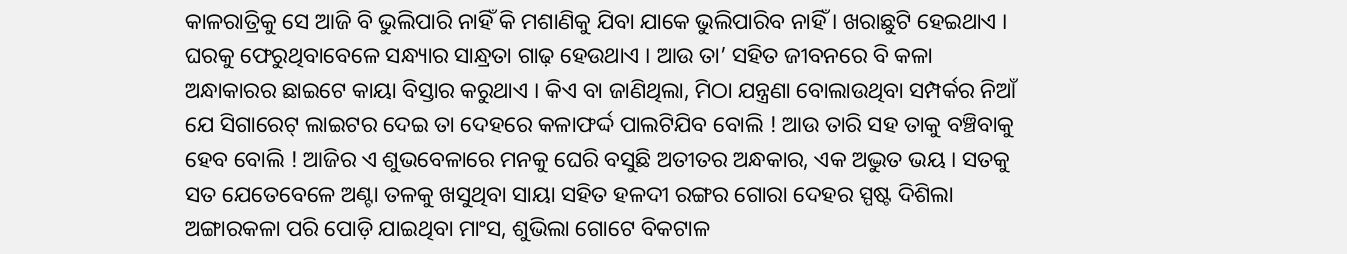କାଳରାତ୍ରିକୁ ସେ ଆଜି ବି ଭୁଲିପାରି ନାହିଁ କି ମଶାଣିକୁ ଯିବା ଯାକେ ଭୁଲିପାରିବ ନାହିଁ । ଖରାଛୁଟି ହେଇଥାଏ । ଘରକୁ ଫେରୁଥିବାବେଳେ ସନ୍ଧ୍ୟାର ସାନ୍ଧ୍ରତା ଗାଢ଼ ହେଉଥାଏ । ଆଉ ତା’ ସହିତ ଜୀବନରେ ବି କଳା ଅନ୍ଧାକାରର ଛାଇଟେ କାୟା ବିସ୍ତାର କରୁଥାଏ । କିଏ ବା ଜାଣିଥିଲା, ମିଠା ଯନ୍ତ୍ରଣା ବୋଲାଉଥିବା ସମ୍ପର୍କର ନିଆଁ ଯେ ସିଗାରେଟ୍ ଲାଇଟର ଦେଇ ତା ଦେହରେ କଳାଫର୍ଦ୍ଦ ପାଲଟିଯିବ ବୋଲି ! ଆଉ ତାରି ସହ ତାକୁ ବଞ୍ଚିବାକୁ ହେବ ବୋଲି ! ଆଜିର ଏ ଶୁଭବେଳାରେ ମନକୁ ଘେରି ବସୁଛି ଅତୀତର ଅନ୍ଧକାର, ଏକ ଅଦ୍ଭୁତ ଭୟ । ସତକୁ ସତ ଯେତେବେଳେ ଅଣ୍ଟା ତଳକୁ ଖସୁଥିବା ସାୟା ସହିତ ହଳଦୀ ରଙ୍ଗର ଗୋରା ଦେହର ସ୍ପଷ୍ଟ ଦିଶିଲା ଅଙ୍ଗାରକଳା ପରି ପୋଡ଼ି ଯାଇଥିବା ମାଂସ, ଶୁଭିଲା ଗୋଟେ ବିକଟାଳ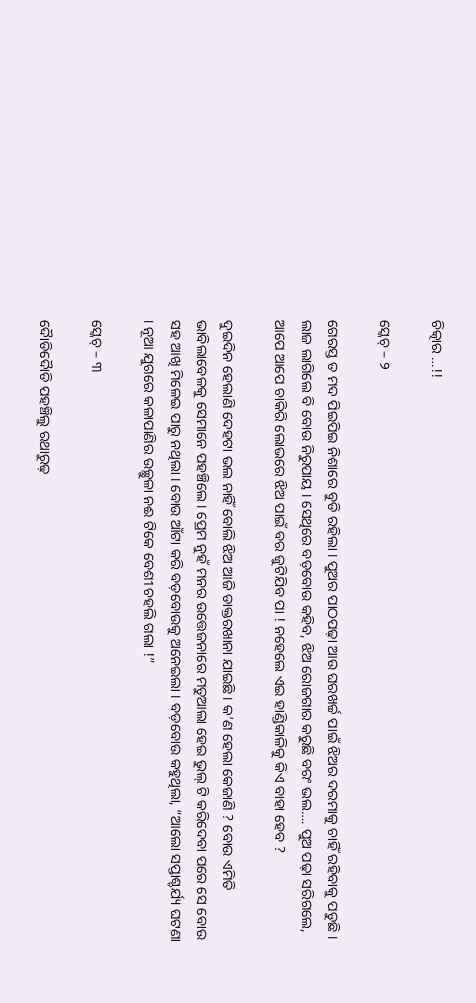ଚିତ୍କାର …!!

ସ୍କେଚ୍ – ୨

ଗେରସ୍ତ ତ ମଦ ପିଇପିଇ ନିଶାରେ ବୁଡି ରହିଲା । ପୁଅର ପାଠପଢ଼ା ଆଉ ଘରଖର୍ଚ୍ଚ ପାଇଁ ଝିଅର ଦରମାକୁ ଚାହିଁ ରହିବାକୁ ପଡୁଛି । ଲାଜ ଲାଗିଲେ ବି ବୋଉ ନିରୁପାୟ । ସେଥିରେ ବଡ଼ବୋଉ କହିବ, ଝିଅ ରୋଜଗାର କରୁଛି ବରଂ ଭଲ…. ପୁଅ ପଢ଼ା ସରିଗଲେ, ଆପେ ଆପେ ଚାକିରି ଲୋଭରେ ଝିଅ ପାଇଁ ବର ଜୁଟିଯିବ ପା ! ନହେଲେ ଏଇ ହାଣ୍ଡିକାଳିକୁ କିଏ ବାହା ହେବ ?

ଦୁଇଦିନ ହେଲାଣି ଦେହଟା ଭଲ ନାହିଁ ବୋଲି ଝିଅ ଆଜି ଡାକ୍ତରଖାନା ଯାଇଛି । କ’ଣ ହେଲା କେଜାଣି ? ବୋଉ ଏମିତି ଭାବିଲାବେଳକୁ ସେମାନେ ପହଞ୍ଚିଲେ । ପ୍ରେମ ନୁହଁ ମନର ଉତ୍ତେଜନାରେ ମତୁଆଲା ହେଇ ଭୁଲ୍ ଟି କରିଦେବା ପରେ ସେ ବୋଉ ସହ ଆଖି ମିଳେଇ ପାରୁ ନଥିଲା । ବୋଉ ଆଁଟା କରି ବଡ଼ବୋଉକୁ ଅନେଇଲା । ବଡ଼ବୋଉ କହୁଥିଲା, “ଆଲୋ ସପ୍ତାଶ୍ଚର୍ଯ୍ୟ ଘଟଣା । ନୂଆ ଯୁଗରେ କଳାପାଣିର ଉଚ୍ଛୁଳା ନଈ ଟିକେ ବେଶୀ ଚହଲି ଗଲା !”

ସ୍କେଚ୍ – ୩

ଦୈାଡିଦୈାଡି ପହଞ୍ଚିଲୁ ରଥାରୁଢ଼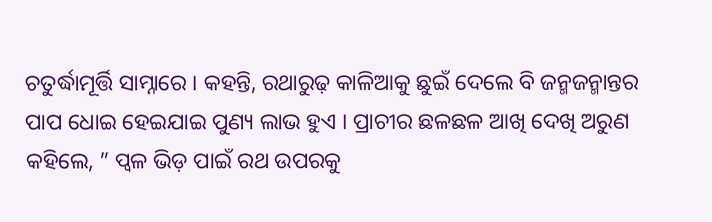ଚତୁର୍ଦ୍ଧାମୂର୍ତ୍ତି ସାମ୍ନାରେ । କହନ୍ତି, ରଥାରୁଢ଼ କାଳିଆକୁ ଛୁଇଁ ଦେଲେ ବି ଜନ୍ମଜନ୍ମାନ୍ତର ପାପ ଧୋଇ ହେଇଯାଇ ପୁଣ୍ୟ ଲାଭ ହୁଏ । ପ୍ରାଚୀର ଛଳଛଳ ଆଖି ଦେଖି ଅରୁଣ କହିଲେ, ” ପ୍ବଳ ଭିଡ଼ ପାଇଁ ରଥ ଉପରକୁ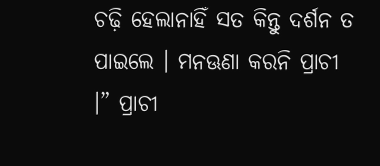ଚଢ଼ି ହେଲାନାହିଁ ସତ କିନ୍ତୁ ଦର୍ଶନ ତ ପାଇଲେ । ମନଊଣା କରନି ପ୍ରାଚୀ ।” ପ୍ରାଚୀ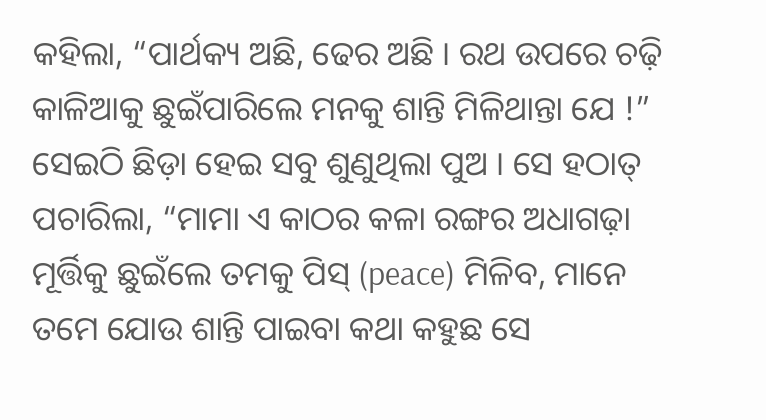କହିଲା, “ପାର୍ଥକ୍ୟ ଅଛି, ଢେର ଅଛି । ରଥ ଉପରେ ଚଢ଼ି କାଳିଆକୁ ଛୁଇଁପାରିଲେ ମନକୁ ଶାନ୍ତି ମିଳିଥାନ୍ତା ଯେ !” ସେଇଠି ଛିଡ଼ା ହେଇ ସବୁ ଶୁଣୁଥିଲା ପୁଅ । ସେ ହଠାତ୍ ପଚାରିଲା, “ମାମା ଏ କାଠର କଳା ରଙ୍ଗର ଅଧାଗଢ଼ା ମୂର୍ତ୍ତିକୁ ଛୁଇଁଲେ ତମକୁ ପିସ୍ (peace) ମିଳିବ, ମାନେ ତମେ ଯୋଉ ଶାନ୍ତି ପାଇବା କଥା କହୁଛ ସେ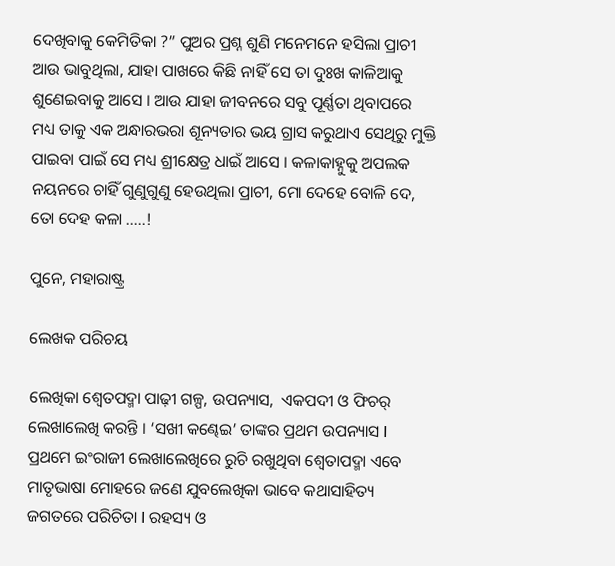ଦେଖିବାକୁ କେମିତିକା ?” ପୁଅର ପ୍ରଶ୍ନ ଶୁଣି ମନେମନେ ହସିଲା ପ୍ରାଚୀ ଆଉ ଭାବୁଥିଲା, ଯାହା ପାଖରେ କିଛି ନାହିଁ ସେ ତା ଦୁଃଖ କାଳିଆକୁ ଶୁଣେଇବାକୁ ଆସେ । ଆଉ ଯାହା ଜୀବନରେ ସବୁ ପୂର୍ଣ୍ଣତା ଥିବାପରେ ମଧ୍ୟ ତାକୁ ଏକ ଅନ୍ଧାରଭରା ଶୂନ୍ୟତାର ଭୟ ଗ୍ରାସ କରୁଥାଏ ସେଥିରୁ ମୁକ୍ତି ପାଇବା ପାଇଁ ସେ ମଧ୍ୟ ଶ୍ରୀକ୍ଷେତ୍ର ଧାଇଁ ଆସେ । କଳାକାହ୍ନୁକୁ ଅପଲକ ନୟନରେ ଚାହିଁ ଗୁଣୁଗୁଣୁ ହେଉଥିଲା ପ୍ରାଚୀ, ମୋ ଦେହେ ବୋଳି ଦେ, ତୋ ଦେହ କଳା …..!

ପୁନେ, ମହାରାଷ୍ଟ୍ର

ଲେଖକ ପରିଚୟ

ଲେଖିକା ଶ୍ଵେତପଦ୍ମା ପାଢ଼ୀ ଗଳ୍ପ, ଉପନ୍ୟାସ,  ଏକପଦୀ ଓ ଫିଚର୍ ଲେଖାଲେଖି କରନ୍ତି । ‘ସଖୀ କଣ୍ଢେଇ’ ତାଙ୍କର ପ୍ରଥମ ଉପନ୍ୟାସ I  ପ୍ରଥମେ ଇଂରାଜୀ ଲେଖାଲେଖିରେ ରୁଚି ରଖୁଥିବା ଶ୍ଵେତାପଦ୍ମା ଏବେ ମାତୃଭାଷା ମୋହରେ ଜଣେ ଯୁବଲେଖିକା ଭାବେ କଥାସାହିତ୍ୟ ଜଗତରେ ପରିଚିତା I ରହସ୍ୟ ଓ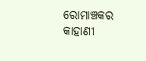ରୋମାଞ୍ଚକର କାହାଣୀ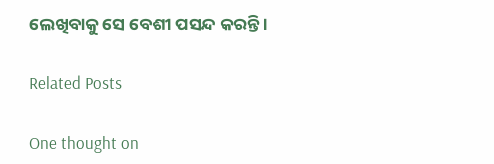ଲେଖିବାକୁ ସେ ବେଶୀ ପସନ୍ଦ କରନ୍ତି ।

Related Posts

One thought on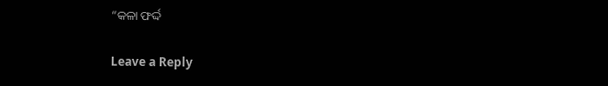“କଳା ଫର୍ଦ୍ଦ

Leave a Reply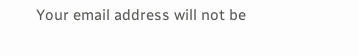Your email address will not be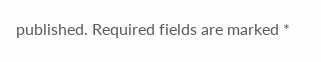published. Required fields are marked *